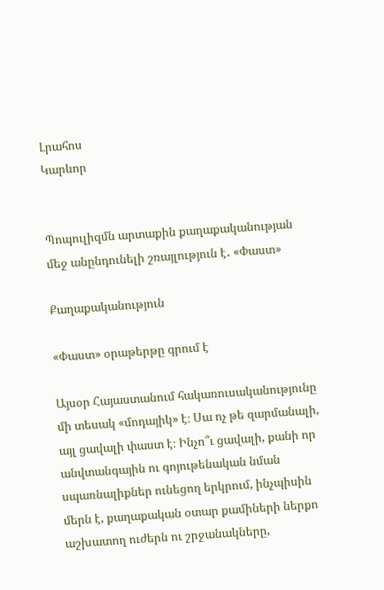Լրահոս
Կարևոր


Պոպուլիզմն արտաքին քաղաքականության մեջ անընդունելի շռայլություն է․ «Փաստ»

Քաղաքականություն

«Փաստ» օրաթերթը գրում է

Այսօր Հայաստանում հակառուսականությունը մի տեսակ «մոդայիկ» է։ Սա ոչ թե զարմանալի, այլ ցավալի փաստ է։ Ինչո՞ւ ցավալի, քանի որ անվտանգային ու գոյութենական նման սպառնալիքներ ունեցող երկրում, ինչպիսին մերն է, քաղաքական օտար քամիների ներքո աշխատող ուժերն ու շրջանակները,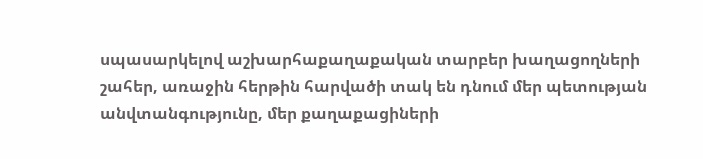սպասարկելով աշխարհաքաղաքական տարբեր խաղացողների շահեր, առաջին հերթին հարվածի տակ են դնում մեր պետության անվտանգությունը, մեր քաղաքացիների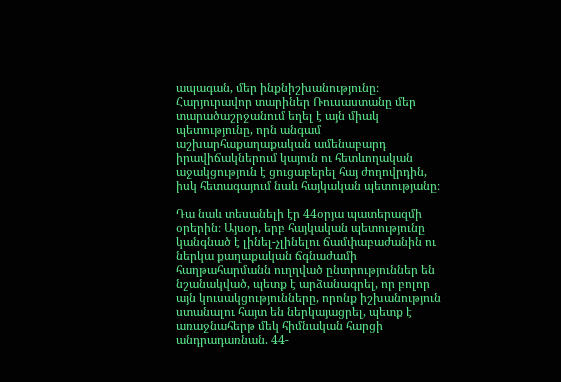ապագան, մեր ինքնիշխանությունը։ Հարյուրավոր տարիներ Ռուսաստանը մեր տարածաշրջանում եղել է այն միակ պետությունը, որն անգամ աշխարհաքաղաքական ամենաբարդ իրավիճակներում կայուն ու հետևողական աջակցություն է ցուցաբերել հայ ժողովրդին, իսկ հետագայում նաև հայկական պետությանը։

Դա նաև տեսանելի էր 44օրյա պատերազմի օրերին։ Այսօր, երբ հայկական պետությունը կանգնած է լինել-չլինելու ճամփաբաժանին ու ներկա քաղաքական ճգնաժամի հաղթահարմանն ուղղված ընտրություններ են նշանակված, պետք է արձանագրել, որ բոլոր այն կուսակցությունները, որոնք իշխանություն ստանալու հայտ են ներկայացրել, պետք է առաջնահերթ մեկ հիմնական հարցի անդրադառնան. 44-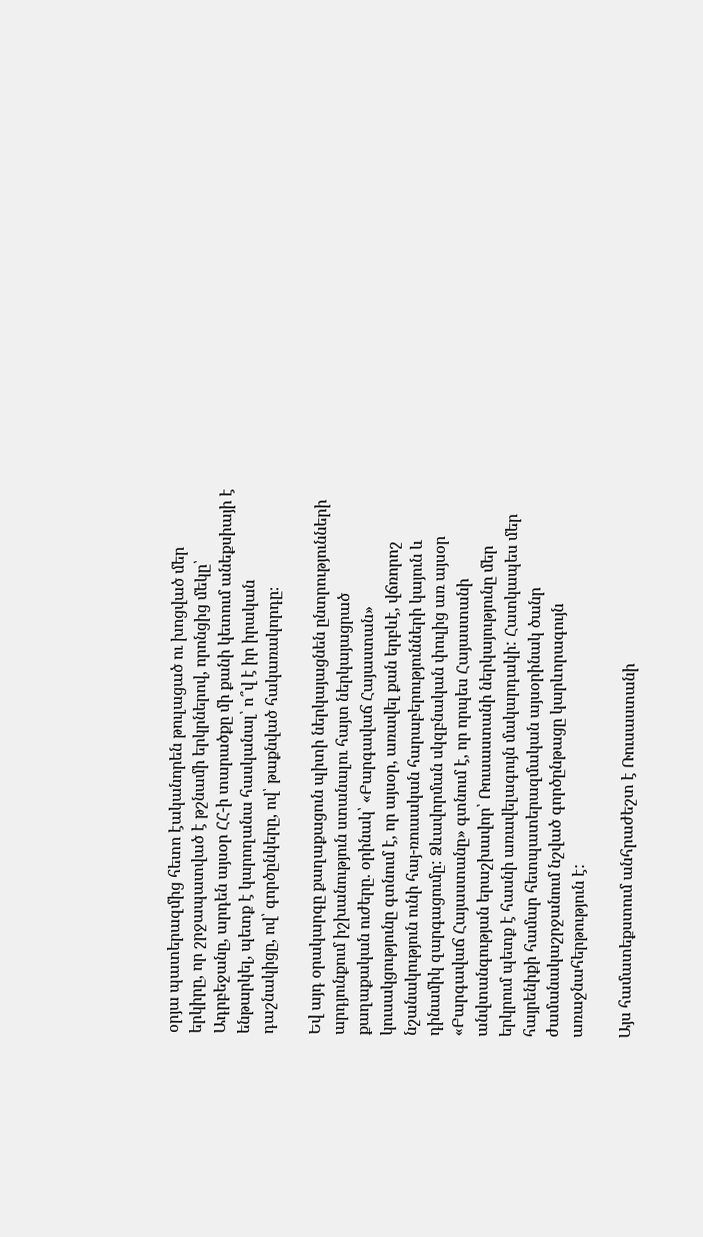օրյա պատերազմից հետո էականորեն թուլացած ու խոցված մեր երկիրը, որ շրջապատված է թշնամի երկրներով, որոնցից մեկը՝ Ադրբեջանը, արդեն այսօր ՀՀ-ի տարածքը մի քանի կետում անեքսիայի է ենթարկել, պետք է կարողանա հասկանալ՝ ո՞վ է իր իրական դաշնակիցը, ով՝ գործընկերը, ով՝ թաքնված հակառակորդը։

Եվ այդ օրակարգը քաղաքացուն պիտի ներկայացնեն ընտրությունների արդյունքում իշխանություն ստանալու հայտ ներկայացրած քաղաքական ուժերը. օրինակ՝ «Բարգավաճ Հայաստան» կուսակցությունը գտնում է, որ այսօր, առավել քան երբևէ, վճռորոշ նշանակություն ունի հայ-ռուսական հարաբերությունների կայուն և դինամիկ զարգացումը: Ձևավորման սկզբնական փուլից առ այսօր «Բարգավաճ Հայաստանը» գտնում է, որ որպես Հայաստանի անվտանգության երաշխավոր՝ Ռուսաստանի ներկայությունը մեր երկրում պետք է հասնի առավելագույն մակարդակի: Հատկապես մեր հայրենիքի համար հետպատերազմական այսօրինակ ծանր ժամանակաշրջանում նշված գործընթացը կարևորագույն առաջնահերթություն է:

Այս համատեքստում անհրաժեշտ է Ռուսաստանի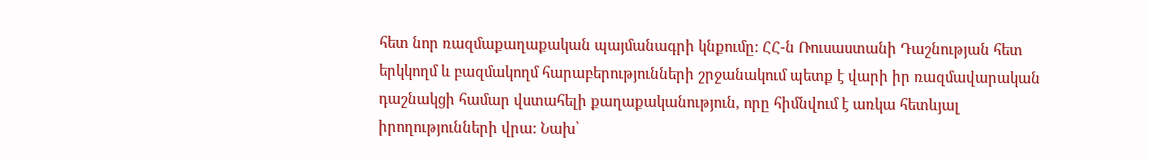հետ նոր ռազմաքաղաքական պայմանագրի կնքումը: ՀՀ-ն Ռուսաստանի Դաշնության հետ երկկողմ և բազմակողմ հարաբերությունների շրջանակում պետք է վարի իր ռազմավարական դաշնակցի համար վստահելի քաղաքականություն, որը հիմնվում է առկա հետևյալ իրողությունների վրա: Նախ՝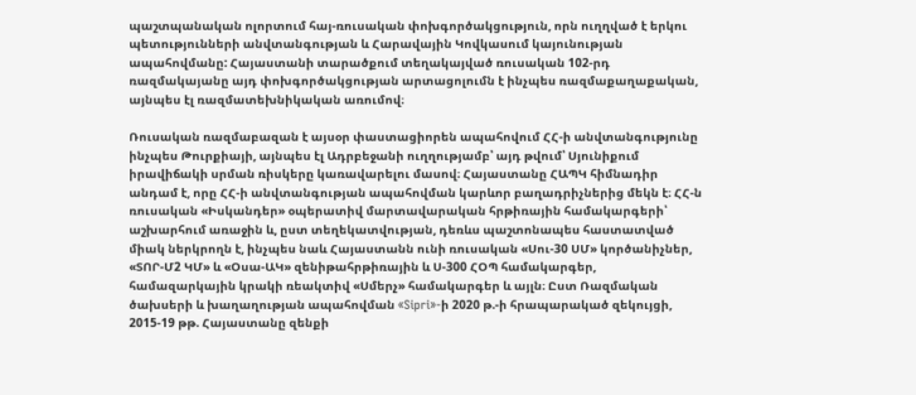պաշտպանական ոլորտում հայ-ռուսական փոխգործակցություն, որն ուղղված է երկու պետությունների անվտանգության և Հարավային Կովկասում կայունության ապահովմանը: Հայաստանի տարածքում տեղակայված ռուսական 102-րդ ռազմակայանը այդ փոխգործակցության արտացոլումն է ինչպես ռազմաքաղաքական, այնպես էլ ռազմատեխնիկական առումով։

Ռուսական ռազմաբազան է այսօր փաստացիորեն ապահովում ՀՀ-ի անվտանգությունը ինչպես Թուրքիայի, այնպես էլ Ադրբեջանի ուղղությամբ՝ այդ թվում՝ Սյունիքում իրավիճակի սրման ռիսկերը կառավարելու մասով։ Հայաստանը ՀԱՊԿ հիմնադիր անդամ է, որը ՀՀ-ի անվտանգության ապահովման կարևոր բաղադրիչներից մեկն է։ ՀՀ-ն ռուսական «Իսկանդեր» օպերատիվ մարտավարական հրթիռային համակարգերի՝ աշխարհում առաջին և, ըստ տեղեկատվության, դեռևս պաշտոնապես հաստատված միակ ներկրողն է, ինչպես նաև Հայաստանն ունի ռուսական «Սու-30 ՍՄ» կործանիչներ, «ՏՈՐ-Մ2 ԿՄ» և «Օսա-ԱԿ» զենիթահրթիռային և Ս-300 ՀՕՊ համակարգեր, համազարկային կրակի ռեակտիվ «Սմերչ» համակարգեր և այլն։ Ըստ Ռազմական ծախսերի և խաղաղության ապահովման «Sipri»-ի 2020 թ.-ի հրապարակած զեկույցի, 2015-19 թթ. Հայաստանը զենքի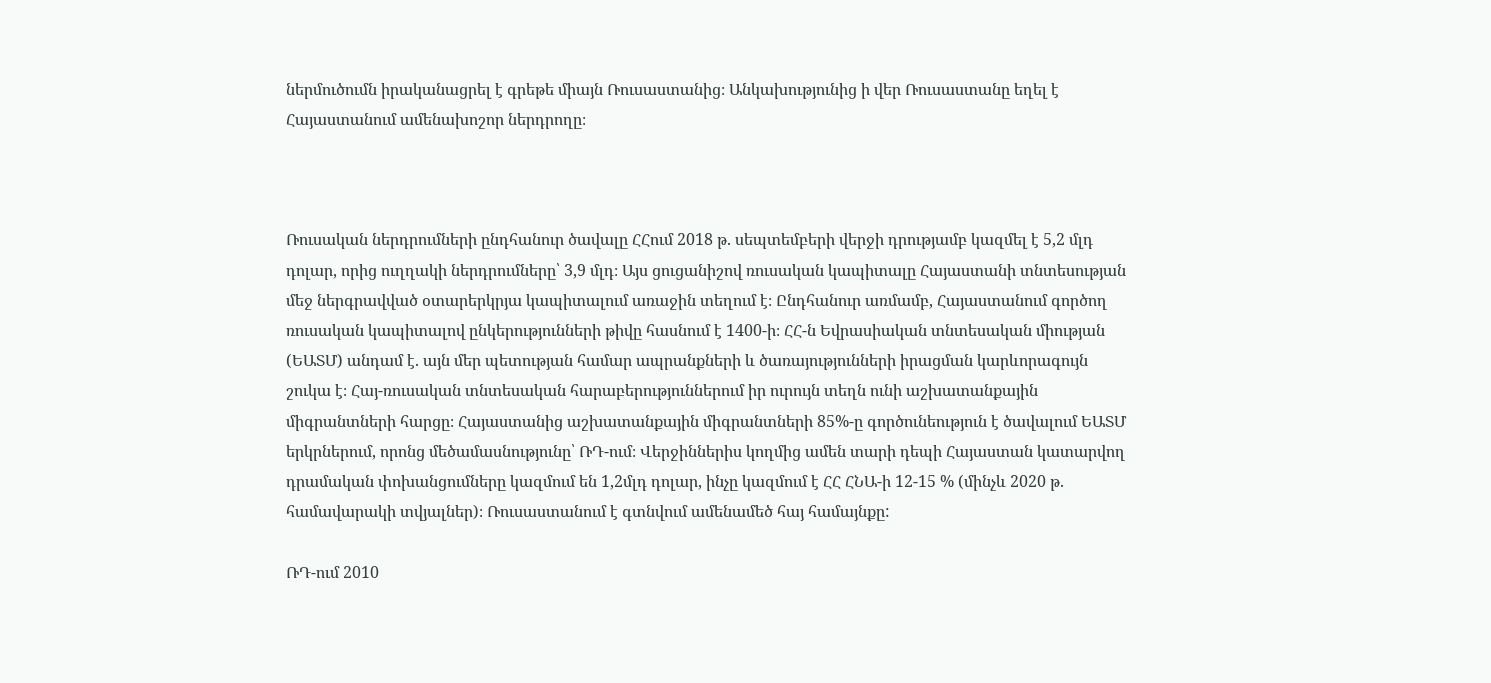ներմուծումն իրականացրել է գրեթե միայն Ռուսաստանից։ Անկախությունից ի վեր Ռուսաստանը եղել է Հայաստանում ամենախոշոր ներդրողը։



Ռուսական ներդրումների ընդհանուր ծավալը ՀՀում 2018 թ. սեպտեմբերի վերջի դրությամբ կազմել է 5,2 մլդ դոլար, որից ուղղակի ներդրումները՝ 3,9 մլդ։ Այս ցուցանիշով ռուսական կապիտալը Հայաստանի տնտեսության մեջ ներգրավված օտարերկրյա կապիտալում առաջին տեղում է։ Ընդհանուր առմամբ, Հայաստանում գործող ռուսական կապիտալով ընկերությունների թիվը հասնում է 1400-ի։ ՀՀ-ն Եվրասիական տնտեսական միության (ԵԱՏՄ) անդամ է. այն մեր պետության համար ապրանքների և ծառայությունների իրացման կարևորագույն շուկա է։ Հայ-ռուսական տնտեսական հարաբերություններում իր ուրույն տեղն ունի աշխատանքային միգրանտների հարցը։ Հայաստանից աշխատանքային միգրանտների 85%-ը գործունեություն է ծավալում ԵԱՏՄ երկրներում, որոնց մեծամասնությունը՝ ՌԴ-ում։ Վերջիններիս կողմից ամեն տարի դեպի Հայաստան կատարվող դրամական փոխանցումները կազմում են 1,2մլդ դոլար, ինչը կազմում է ՀՀ ՀՆԱ-ի 12-15 % (մինչև 2020 թ. համավարակի տվյալներ)։ Ռուսաստանում է գտնվում ամենամեծ հայ համայնքը:

ՌԴ-ում 2010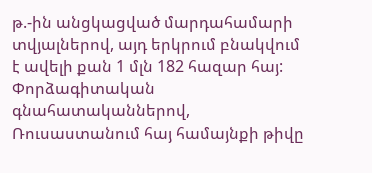թ.-ին անցկացված մարդահամարի տվյալներով, այդ երկրում բնակվում է ավելի քան 1 մլն 182 հազար հայ: Փորձագիտական գնահատականներով, Ռուսաստանում հայ համայնքի թիվը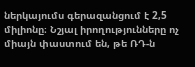ներկայումս գերազանցում է 2,5 միլիոնը։ Նշյալ իրողությունները ոչ միայն փաստում են, թե ՌԴ-ն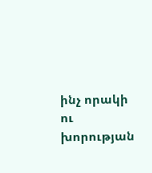ինչ որակի ու խորության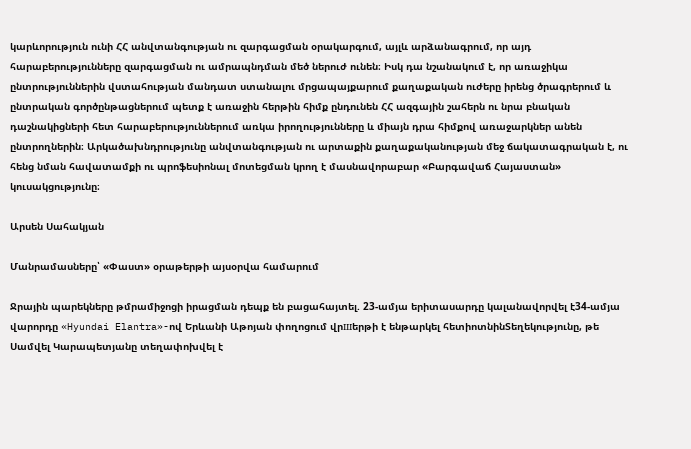կարևորություն ունի ՀՀ անվտանգության ու զարգացման օրակարգում, այլև արձանագրում, որ այդ հարաբերությունները զարգացման ու ամրապնդման մեծ ներուժ ունեն։ Իսկ դա նշանակում է, որ առաջիկա ընտրություններին վստահության մանդատ ստանալու մրցապայքարում քաղաքական ուժերը իրենց ծրագրերում և ընտրական գործընթացներում պետք է առաջին հերթին հիմք ընդունեն ՀՀ ազգային շահերն ու նրա բնական դաշնակիցների հետ հարաբերություններում առկա իրողությունները և միայն դրա հիմքով առաջարկներ անեն ընտրողներին։ Արկածախնդրությունը անվտանգության ու արտաքին քաղաքականության մեջ ճակատագրական է, ու հենց նման հավատամքի ու պրոֆեսիոնալ մոտեցման կրող է մասնավորաբար «Բարգավաճ Հայաստան» կուսակցությունը։

Արսեն Սահակյան

Մանրամասները՝ «Փաստ» օրաթերթի այսօրվա համարում

Ջրային պարեկները թմրամիջոցի իրացման դեպք են բացահայտել. 23-ամյա երիտասարդը կալանավորվել է34-ամյա վարորդը «Hyundai Elantra»-ով Երևանի Աթոյան փողոցում վրшերթի է ենթարկել հետիոտնինՏեղեկությունը, թե Սամվել Կարապետյանը տեղափոխվել է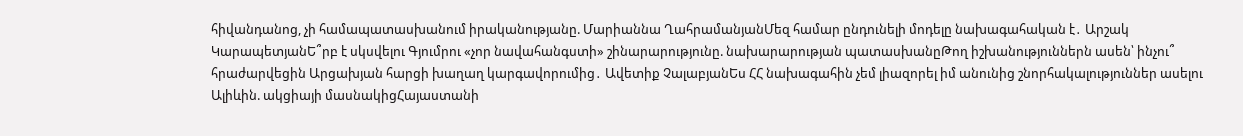հիվանդանոց, չի համապատասխանում իրականությանը. Մարիաննա ՂահրամանյանՄեզ համար ընդունելի մոդելը նախագահական է․ Արշակ ԿարապետյանԵ՞րբ է սկսվելու Գյումրու «չոր նավահանգստի» շինարարությունը. նախարարության պատասխանըԹող իշխանություններն ասեն՝ ինչու՞ հրաժարվեցին Արցախյան հարցի խաղաղ կարգավորումից․ Ավետիք ՉալաբյանԵս ՀՀ նախագահին չեմ լիազորել իմ անունից շնորհակալություններ ասելու Ալիևին. ակցիայի մասնակիցՀայաստանի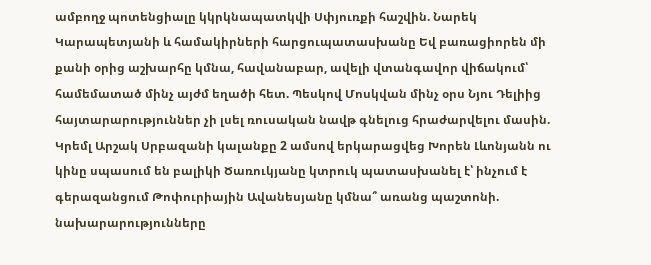ամբողջ պոտենցիալը կկրկնապատկվի Սփյուռքի հաշվին. Նարեկ Կարապետյանի և համակիրների հարցուպատասխանը Եվ բառացիորեն մի քանի օրից աշխարհը կմնա, հավանաբար, ավելի վտանգավոր վիճակում՝ համեմատած մինչ այժմ եղածի հետ. Պեսկով Մոսկվան մինչ օրս Նյու Դելիից հայտարարություններ չի լսել ռուսական նավթ գնելուց հրաժարվելու մասին. Կրեմլ Արշակ Սրբազանի կալանքը 2 ամսով երկարացվեց Խորեն Լևոնյանն ու կինը սպասում են բալիկի Ծառուկյանը կտրուկ պատասխանել է՝ ինչում է գերազանցում Թոփուրիային Ավանեսյանը կմնա՞ առանց պաշտոնի. նախարարությունները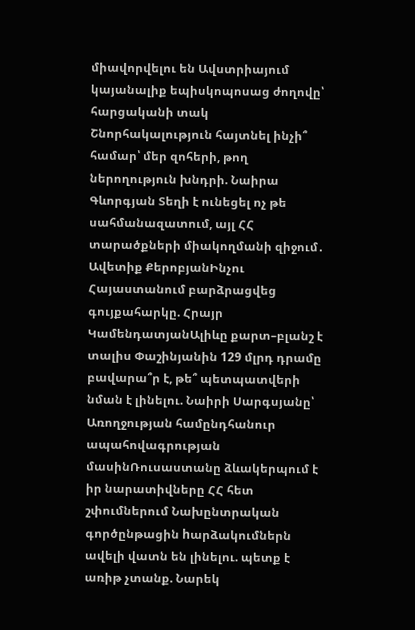միավորվելու են Ավստրիայում կայանալիք եպիսկոպոսաց ժողովը՝ հարցականի տակ Շնորհակալություն հայտնել ինչի՞ համար՝ մեր զոհերի, թող ներողություն խնդրի. Նաիրա Գևորգյան Տեղի է ունեցել ոչ թե սահմանազատում, այլ ՀՀ տարածքների միակողմանի զիջում․ Ավետիք ՔերոբյանԻնչու Հայաստանում բարձրացվեց գույքահարկը. Հրայր ԿամենդատյանԱլիևը քարտ–բլանշ է տալիս Փաշինյանին 129 մլրդ դրամը բավարա՞ր է, թե՞ պետպատվերի նման է լինելու. Նաիրի Սարգսյանը՝ Առողջության համընդհանուր ապահովագրության մասինՌուսաստանը ձևակերպում է իր նարատիվները ՀՀ հետ շփումներում Նախընտրական գործընթացին hարձակումներն ավելի վատն են լինելու. պետք է առիթ չտանք. Նարեկ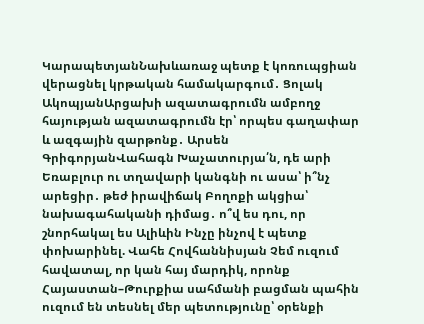ԿարապետյանՆախևառաջ պետք է կոռուպցիան վերացնել կրթական համակարգում․ Ցոլակ ԱկոպյանԱրցախի ազատագրումն ամբողջ հայության ազատագրումն էր՝ որպես գաղափար և ազգային զարթոնք․ Արսեն ԳրիգորյանՎահագն Խաչատուրյա՛ն, դե արի Եռաբլուր ու տղավարի կանգնի ու ասա՝ ի՞նչ արեցիր․ թեժ իրավիճակ Բողոքի ակցիա՝ նախագահականի դիմաց․ ո՞վ ես դու, որ շնորհակալ ես Ալիևին Ինչը ինչով է պետք փոխարինել. Վահե Հովհաննիսյան Չեմ ուզում հավատալ, որ կան հայ մարդիկ, որոնք Հայաստան–Թուրքիա սահմանի բացման պահին ուզում են տեսնել մեր պետությունը՝ օրենքի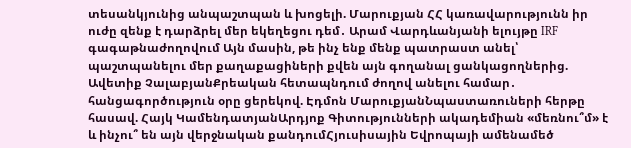տեսանկյունից անպաշտպան և խոցելի. Մարուքյան ՀՀ կառավարությունն իր ուժը զենք է դարձրել մեր եկեղեցու դեմ․ Արամ Վարդևանյանի ելույթը IRF գագաթնաժողովում Այն մասին, թե ինչ ենք մենք պատրաստ անել՝ պաշտպանելու մեր քաղաքացիների քվեն այն գողանալ ցանկացողներից. Ավետիք ՉալաբյանՔրեական հետապնդում ժողով անելու համար․ հանցագործություն օրը ցերեկով. Էդմոն ՄարուքյանՆպաստառուների հերթը հասավ. Հայկ ԿամենդատյանԱրդյոք Գիտությունների ակադեմիան «մեռնու՞մ» է և ինչու՞ են այն վերջնական քանդումՀյուսիսային Եվրոպայի ամենամեծ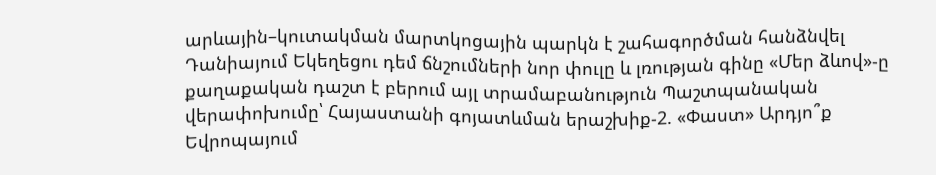արևային–կուտակման մարտկոցային պարկն է շահագործման հանձնվել Դանիայում Եկեղեցու դեմ ճնշումների նոր փուլը և լռության գինը «Մեր ձևով»-ը քաղաքական դաշտ է բերում այլ տրամաբանություն Պաշտպանական վերափոխումը՝ Հայաստանի գոյատևման երաշխիք-2. «Փաստ» Արդյո՞ք Եվրոպայում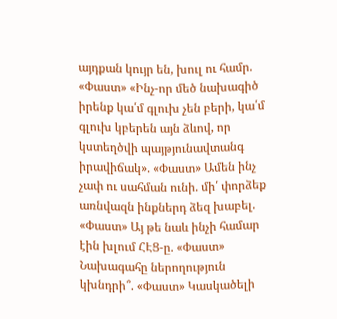այդքան կույր են, խուլ ու համր. «Փաստ» «Ինչ-որ մեծ նախագիծ իրենք կա՛մ գլուխ չեն բերի, կա՛մ գլուխ կբերեն այն ձևով, որ կստեղծվի պայթյունավտանգ իրավիճակ». «Փաստ» Ամեն ինչ չափ ու սահման ունի. մի՛ փորձեք առնվազն ինքներդ ձեզ խաբել. «Փաստ» Այ թե նաև ինչի համար էին խլում ՀԷՑ-ը. «Փաստ» Նախագահը ներողություն կխնդրի՞. «Փաստ» Կասկածելի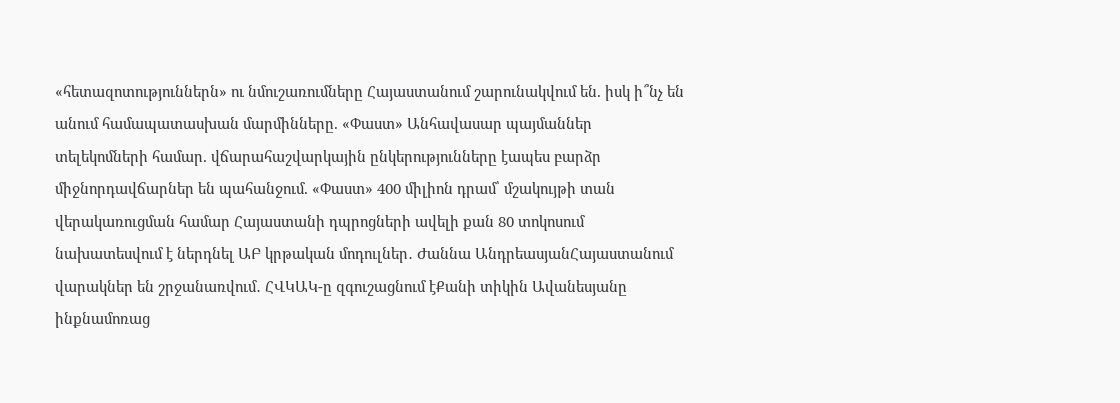«հետազոտություններն» ու նմուշառումները Հայաստանում շարունակվում են. իսկ ի՞նչ են անում համապատասխան մարմինները. «Փաստ» Անհավասար պայմաններ տելեկոմների համար. վճարահաշվարկային ընկերությունները էապես բարձր միջնորդավճարներ են պահանջում. «Փաստ» 400 միլիոն դրամ՝ մշակույթի տան վերակառուցման համար Հայաստանի դպրոցների ավելի քան 80 տոկոսում նախատեսվում է ներդնել ԱԲ կրթական մոդուլներ․ Ժաննա ԱնդրեասյանՀայաստանում վարակներ են շրջանառվում․ ՀՎԿԱԿ-ը զգուշացնում էՔանի տիկին Ավանեսյանը ինքնամոռաց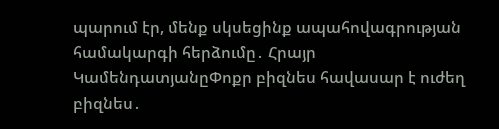պարում էր, մենք սկսեցինք ապահովագրության համակարգի հերձումը․ Հրայր ԿամենդատյանըՓոքր բիզնես հավասար է ուժեղ բիզնես․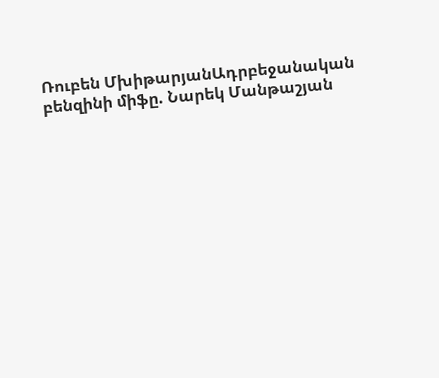Ռուբեն ՄխիթարյանԱդրբեջանական բենզինի միֆը. Նարեկ Մանթաշյան